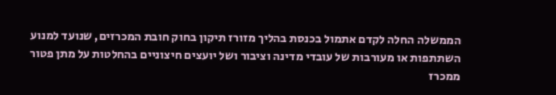הממשלה החלה לקדם אתמול בכנסת בהליך מזורז תיקון בחוק חובת המכרזים, שנועד למנוע השתתפות או מעורבות של עובדי מדינה וציבור ושל יועצים חיצוניים בהחלטות על מתן פטור ממכרז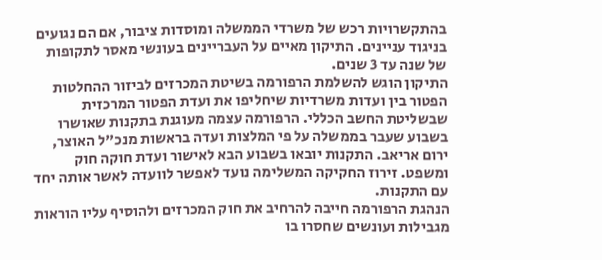בהתקשרויות רכש של משרדי הממשלה ומוסדות ציבור, אם הם נגועים בניגוד עניינים. התיקון מאיים על העבריינים בעונשי מאסר לתקופות של שנה עד 3 שנים.
התיקון הוגש להשלמת הרפורמה בשיטת המכרזים לביזור ההחלטות הפטור בין ועדות משרדיות שיחליפו את ועדת הפטור המרכזית שבשליטת החשב הכללי. הרפורמה עצמה מעוגנת בתקנות שאושרו בשבוע שעבר בממשלה על פי המלצות ועדה בראשות מנכ"ל האוצר, ירום אריאב. התקנות יובאו בשבוע הבא לאישור ועדת חוקה חוק ומשפט. זירוז החקיקה המשלימה נועד לאפשר לוועדה לאשר אותה יחד עם התקנות.
הנהגת הרפורמה חייבה להרחיב את חוק המכרזים ולהוסיף עליו הוראות מגבילות ועונשים שחסרו בו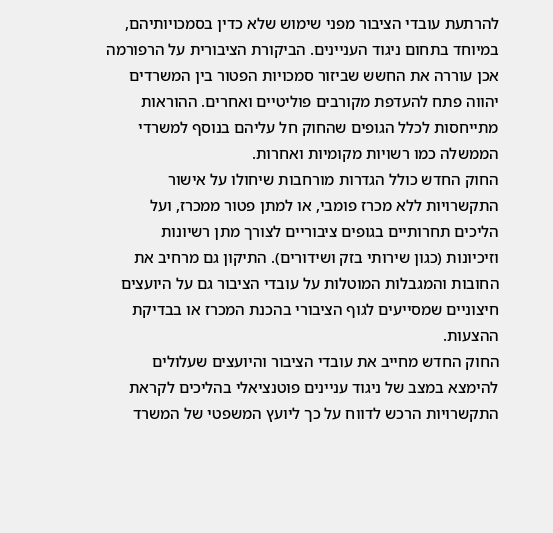להרתעת עובדי הציבור מפני שימוש שלא כדין בסמכויותיהם, במיוחד בתחום ניגוד העניינים. הביקורת הציבורית על הרפורמה אכן עוררה את החשש שביזור סמכויות הפטור בין המשרדים יהווה פתח להעדפת מקורבים פוליטיים ואחרים. ההוראות מתייחסות לכלל הגופים שהחוק חל עליהם בנוסף למשרדי הממשלה כמו רשויות מקומיות ואחרות.
החוק החדש כולל הגדרות מורחבות שיחולו על אישור התקשרויות ללא מכרז פומבי, או למתן פטור ממכרז, ועל הליכים תחרותיים בגופים ציבוריים לצורך מתן רשיונות וזיכיונות (כגון שירותי בזק ושידורים). התיקון גם מרחיב את החובות והמגבלות המוטלות על עובדי הציבור גם על היועצים חיצוניים שמסייעים לגוף הציבורי בהכנת המכרז או בבדיקת ההצעות.
החוק החדש מחייב את עובדי הציבור והיועצים שעלולים להימצא במצב של ניגוד עניינים פוטנציאלי בהליכים לקראת התקשרויות הרכש לדווח על כך ליועץ המשפטי של המשרד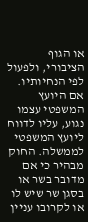או הגוף הציבורי, ולפעול לפי הנחיותיו. אם היועץ המשפטי עצמו נגוע, עליו לדווח ליועץ המשפטי לממשלה. החוק מבהיר כי אם מדובר בשר או בסגן שר שיש לו או לקרובו עניין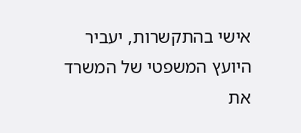אישי בהתקשרות, יעביר היועץ המשפטי של המשרד את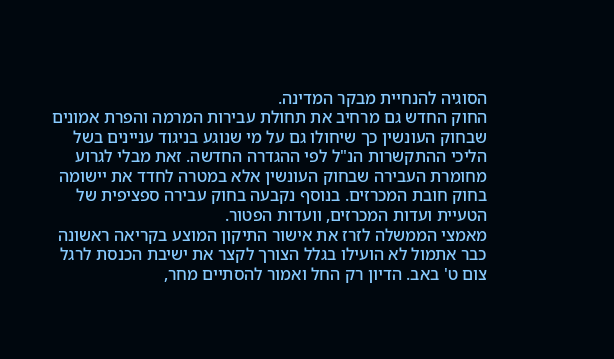הסוגיה להנחיית מבקר המדינה.
החוק החדש גם מרחיב את תחולת עבירות המרמה והפרת אמונים שבחוק העונשין כך שיחולו גם על מי שנוגע בניגוד עניינים בשל הליכי ההתקשרות הנ"ל לפי ההגדרה החדשה. זאת מבלי לגרוע מחומרת העבירה שבחוק העונשין אלא במטרה לחדד את יישומה בחוק חובת המכרזים. בנוסף נקבעה בחוק עבירה ספציפית של הטעיית ועדות המכרזים, וועדות הפטור.
מאמצי הממשלה לזרז את אישור התיקון המוצע בקריאה ראשונה כבר אתמול לא הועילו בגלל הצורך לקצר את ישיבת הכנסת לרגל צום ט' באב. הדיון רק החל ואמור להסתיים מחר,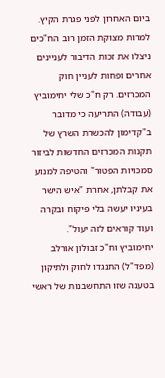ביום האחרון לפני פגרת הקיץ. למרות מצוקת הזמן רוב הח"כים ניצלו את זכות הדיבור לעניינים אחרים ופחות לעניין חוק המכרזים. רק ח"כ שלי יחימוביץ (עבודה) התריעה כי מדובר ב"קדימון להכשרת השרץ של תקנות המכרזים החדשות לביזור סמכויות הפטור" והטיפה למנוע את קבלתן, אחרת "איש הישר בעיניו יעשה בלי פיקוח ובקרה ועוד קוראים לזה יעול".
יחימוביץ וח"כ זבולון אורלב (מפד"ל) התנגדו לחוק ולתיקון בטענה שזו התחשבנות של ראשי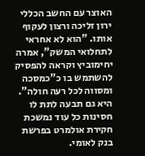האוצר עם החשב הכללי ירון זליכה ורצון לעקוף אותו. "הוא לא אחראי לתחלואי המשק", אמרה יחימוביץ וקראה להפסיק להשתמש בו כ"כמסכה ומסווה לכל רעה חולה". היא גם תבעה לתת לו חסינות כל עוד נמשכת חקירת אולמרט בפרשת בנק לאומי.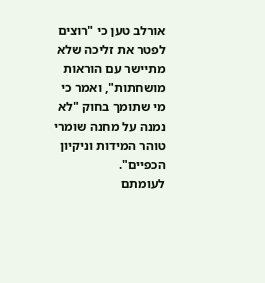אורלב טען כי "רוצים לפטר את זליכה שלא מתיישר עם הוראות מושחתות", ואמר כי מי שתומך בחוק "לא נמנה על מחנה שומרי טוהר המידות וניקיון הכפיים".
לעומתם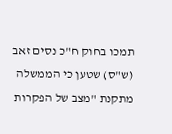תמכו בחוק ח"כ נסים זאב (ש"ס) שטען כי הממשלה מתקנת "מצב של הפקרות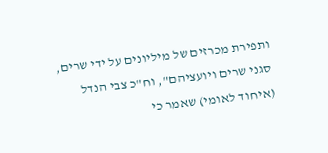ותפירת מכרזים של מיליונים על ידי שרים, סגני שרים ויועציהם", וח"כ צבי הנדל (איחוד לאומי) שאמר כי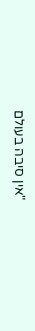"אין סיבה בעולם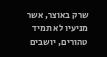שרק באוצר, אשר מניעיו לא תמיד טהורים, יושבים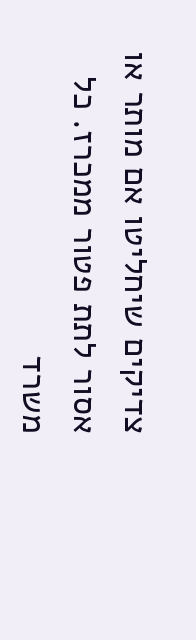צדיקים שיחליטו אם מותר או אסור לתת פטור ממכרז. כל משרד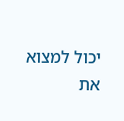יכול למצוא את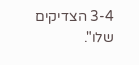3-4 הצדיקים שלו".